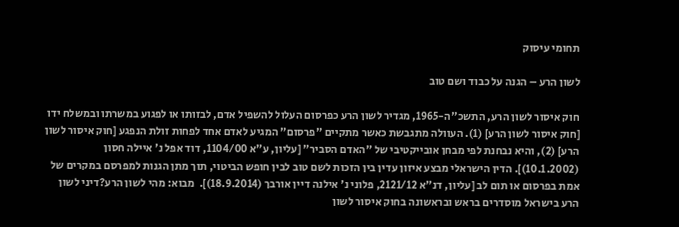תחומי עיסוק

לשון הרע – הגנה על כבוד ושם טוב

חוק איסור לשון הרע, התשכ"ה-1965, מגדיר לשון הרע כפרסום העלול להשפיל אדם, לבזותו או לפגוע במשרתו ובמשלח ידו [חוק איסור לשון הרע] (1). העוולה מתגבשת כאשר מתקיים "פרסום" המגיע לאדם אחד לפחות זולת הנפגע [חוק איסור לשון הרע] (2), והיא נבחנת לפי מבחן אובייקטיבי של "האדם הסביר" [עליון, ע"א 1104/00, דוד אפל נ' איילה חסון (10.1.2002)]. הדין הישראלי מבצע איזון עדין בין הזכות לשם טוב לבין חופש הביטוי, תוך מתן הגנות למפרסם במקרים של אמת בפרסום או תום לב [עליון, דנ"א 2121/12, פלוני נ' אילנה דיין אורבך (18.9.2014)].  מבוא: מהי לשון הרע?דיני לשון הרע בישראל מוסדרים בראש ובראשונה בחוק איסור לשון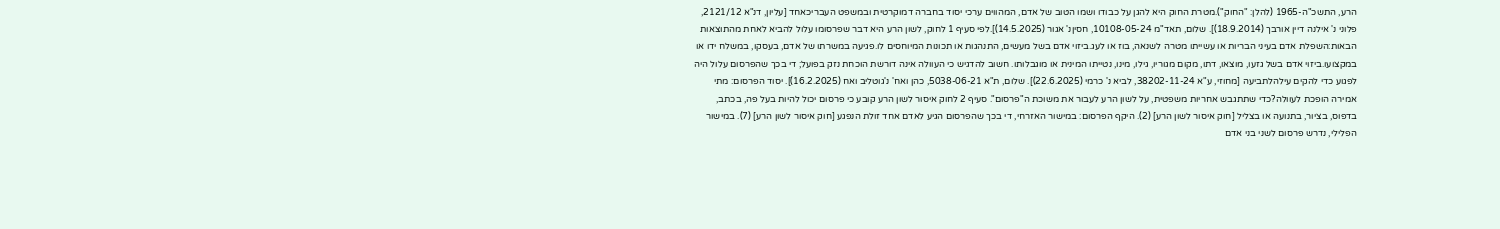הרע, התשכ"ה-1965 (להלן: "החוק").מטרת החוק היא להגן על כבודו ושמו הטוב של אדם, המהווים ערכי יסוד בחברה דמוקרטית ובמשפט העבריכאחד [עליון, דנ"א 2121/12, פלוני נ' אילנה דיין אורבך (18.9.2014)]. שלום, תאד"מ 10108-05-24, חסיןנ' אגור (14.5.2025)].לפי סעיף 1 לחוק, לשון הרע היא דבר שפרסומו עלול להביא לאחת מהתוצאות הבאות:השפלת אדם בעיני הבריות או עשייתו מטרה לשנאה, בוז או לעג.ביזוי אדם בשל מעשים, התנהגות או תכונות המיוחסים לו.פגיעה במשרתו של אדם, בעסקו, במשלח ידו או במקצועו.ביזוי אדם בשל גזעו, מוצאו, דתו, מקום מגוריו, גילו, מינו, נטייתו המינית או מוגבלותו. חשוב להדגיש כי העוולה אינה דורשת הוכחת נזק בפועל; די בכך שהפרסום עלול היה לפגוע כדי להקים עילהלתביעה [מחוזי, ע"א 38202-11-24, לביא נ' כרמי (22.6.2025)]. שלום, ת"א 5038-06-21, כהן ואח' נ'גוטליב ואח (16.2.2025)]. יסוד הפרסום: מתי אמירה הופכת לעוולה?כדי שתתגבש אחריות משפטית, על לשון הרע לעבור את משוכת ה"פרסום". סעיף 2 לחוק איסור לשון הרע קובע כי פרסום יכול להיות בעל פה, בכתב, בדפוס, בציור, בתנועה או בצליל [חוק איסור לשון הרע] (2). היקף הפרסום: במישור האזרחי, די בכך שהפרסום הגיע לאדם אחד זולת הנפגע [חוק איסור לשון הרע] (7). במישור הפלילי, נדרש פרסום לשני בני אדם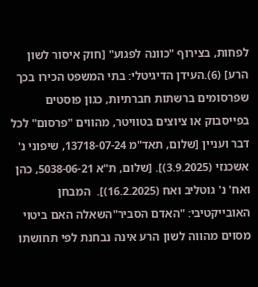לפחות, בצירוף "כוונה לפגוע" [חוק איסור לשון הרע] (6).העידן הדיגיטלי: בתי המשפט הכירו בכך שפרסומים ברשתות חברתיות, כגון פוסטים בפייסבוק או ציוצים בטוויטר, מהווים "פרסום" לכל דבר ועניין [שלום, תאד"מ 13718-07-24, שיפוני נ' אשכנזי (3.9.2025)]. [שלום, ת"א 5038-06-21, כהן ואח' נ' גוטליב ואח (16.2.2025)].  המבחן האובייקטיבי: "האדם הסביר"השאלה האם ביטוי מסוים מהווה לשון הרע אינה נבחנת לפי תחושתו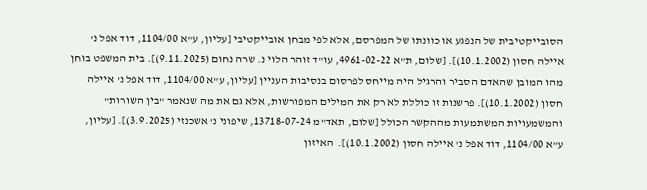הסובייקטיבית של הנפגע או כוונתו של המפרסם, אלא לפי מבחן אובייקטיבי [עליון, ע"א 1104/00, דוד אפל נ' איילה חסון (10.1.2002)]. [שלום, ת"א 4961-02-22, עו"ד זוהר הלוי נ. שרה נחום (9.11.2025)]. בית המשפט בוחן מהו המובן שהאדם הסביר והרגיל היה מייחס לפרסום בנסיבות העניין [עליון, ע"א 1104/00, דוד אפל נ' איילה חסון (10.1.2002)]. פרשנות זו כוללת לא רק את המילים המפורשות, אלא גם את מה שנאמר "בין השורות" והמשמעויות המשתמעות מההקשר הכולל [שלום, תאד"מ 13718-07-24, שיפוני נ' אשכנזי (3.9.2025)]. [עליון, ע"א 1104/00, דוד אפל נ' איילה חסון (10.1.2002)].  האיזון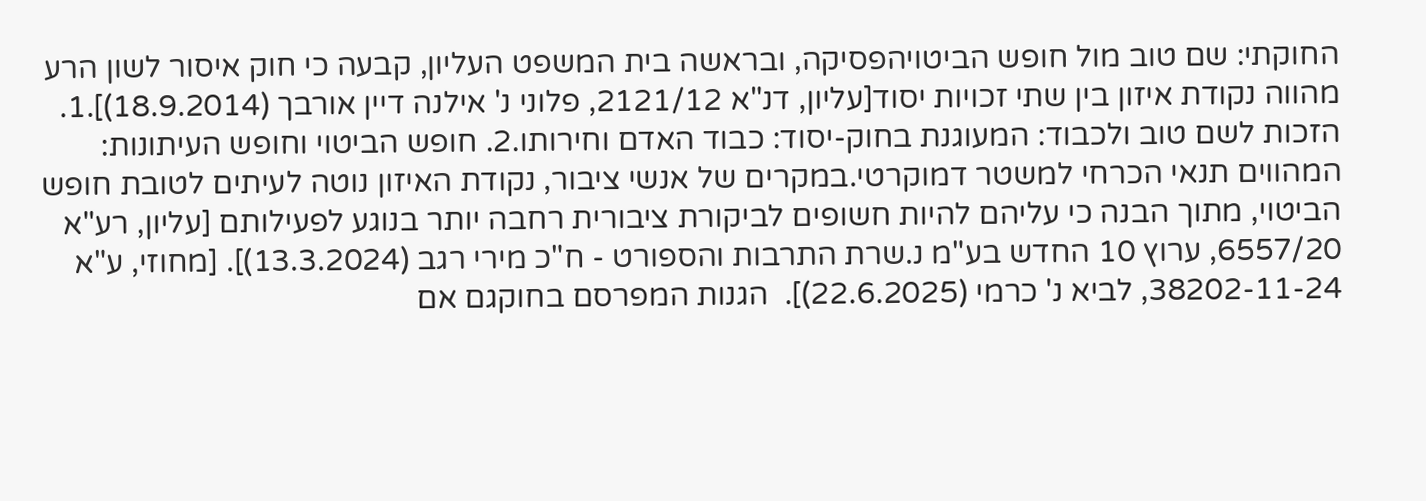החוקתי: שם טוב מול חופש הביטויהפסיקה, ובראשה בית המשפט העליון, קבעה כי חוק איסור לשון הרע מהווה נקודת איזון בין שתי זכויות יסוד[עליון, דנ"א 2121/12, פלוני נ' אילנה דיין אורבך (18.9.2014)].1. הזכות לשם טוב ולכבוד: המעוגנת בחוק-יסוד: כבוד האדם וחירותו.2. חופש הביטוי וחופש העיתונות: המהווים תנאי הכרחי למשטר דמוקרטי.במקרים של אנשי ציבור, נקודת האיזון נוטה לעיתים לטובת חופש הביטוי, מתוך הבנה כי עליהם להיות חשופים לביקורת ציבורית רחבה יותר בנוגע לפעילותם [עליון, רע"א 6557/20, ערוץ 10 החדש בע"מ נ.שרת התרבות והספורט - ח"כ מירי רגב (13.3.2024)]. [מחוזי, ע"א 38202-11-24, לביא נ' כרמי (22.6.2025)].  הגנות המפרסם בחוקגם אם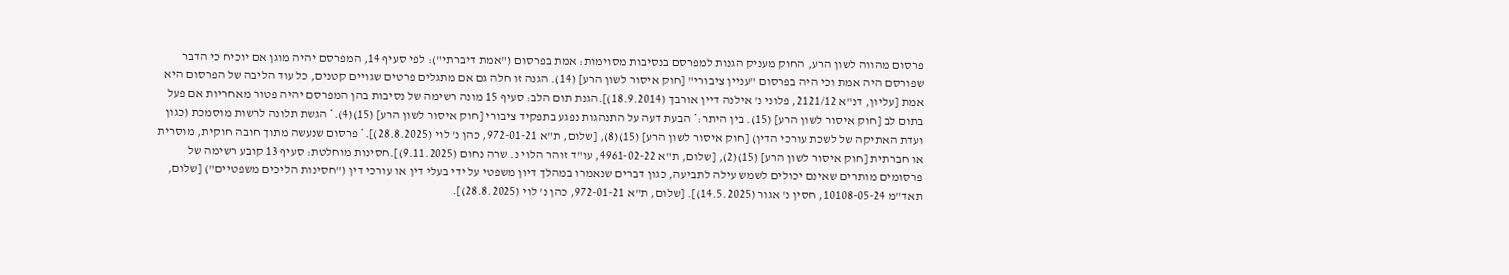פרסום מהווה לשון הרע, החוק מעניק הגנות למפרסם בנסיבות מסוימות: אמת בפרסום ("אמת דיברתי"): לפי סעיף 14, המפרסם יהיה מוגן אם יוכיח כי הדבר שפורסם היה אמת וכי היה בפרסום "עניין ציבורי" [חוק איסור לשון הרע] (14). הגנה זו חלה גם אם מתגלים פרטים שגויים קטנים, כל עוד הליבה של הפרסום היא אמת [עליון, דנ"א 2121/12, פלוני נ' אילנה דיין אורבך (18.9.2014)].הגנת תום הלב: סעיף 15 מונה רשימה של נסיבות בהן המפרסם יהיה פטור מאחריות אם פעל בתום לב [חוק איסור לשון הרע] (15). בין היתר:* הבעת דעה על התנהגות נפגע בתפקיד ציבורי [חוק איסור לשון הרע] (15)(4).* הגשת תלונה לרשות מוסמכת (כגון ועדת האתיקה של לשכת עורכי הדין) [חוק איסור לשון הרע] (15)(8), [שלום, ת"א 972-01-21, כהן נ' לוי (28.8.2025)].* פרסום שנעשה מתוך חובה חוקית, מוסרית או חברתית [חוק איסור לשון הרע] (15)(2), [שלום, ת"א 4961-02-22, עו"ד זוהר הלוי נ. שרה נחום (9.11.2025)].חסינות מוחלטת: סעיף 13 קובע רשימה של פרסומים מותרים שאינם יכולים לשמש עילה לתביעה, כגון דברים שנאמרו במהלך דיון משפטי על ידי בעלי דין או עורכי דין ("חסינות הליכים משפטיים") [שלום, תאד"מ 10108-05-24, חסין נ' אגור (14.5.2025)]. [שלום, ת"א 972-01-21, כהן נ' לוי (28.8.2025)].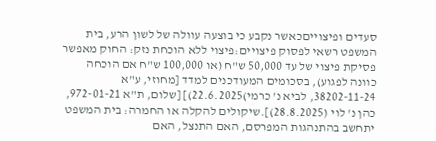סעדים ופיצוייםכאשר נקבע כי בוצעה עוולה של לשון הרע, בית המשפט רשאי לפסוק פיצויים:פיצוי ללא הוכחת נזק: החוק מאפשר פסיקת פיצוי של עד 50,000 ש"ח (או 100,000 ש"ח אם הוכחה כוונה לפגוע), בסכומים המעודכנים למדד [מחוזי, ע"א 38202-11-24, לביא נ' כרמי)22.6.2025)] [שלום, ת"א 972-01-21, כהן נ' לוי (28.8.2025)].שיקולים להקלה או החמרה: בית המשפט יתחשב בהתנהגות המפרסם, האם התנצל, האם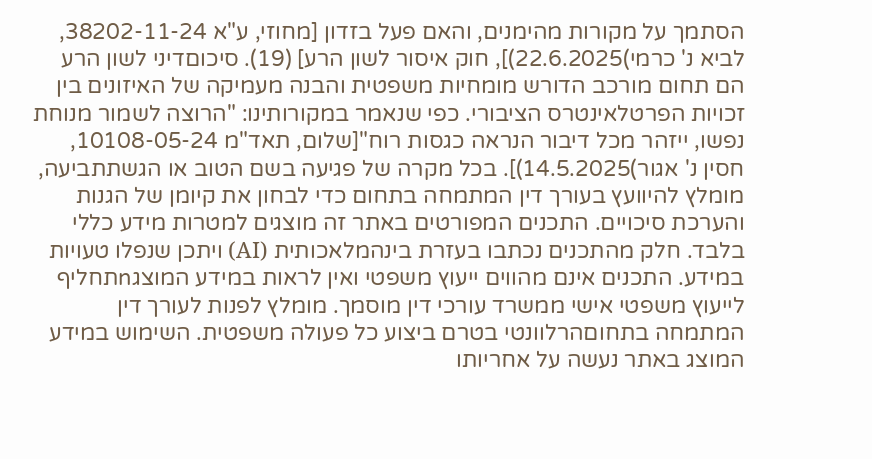הסתמך על מקורות מהימנים, והאם פעל בזדון [מחוזי, ע"א 38202-11-24, לביא נ' כרמי)22.6.2025)], חוק איסור לשון הרע] (19). סיכוםדיני לשון הרע הם תחום מורכב הדורש מומחיות משפטית והבנה מעמיקה של האיזונים בין זכויות הפרטלאינטרס הציבורי. כפי שנאמר במקורותינו: "הרוצה לשמור מנוחת נפשו, ייזהר מכל דיבור הנראה כגסות רוח"[שלום, תאד"מ 10108-05-24, חסין נ' אגור)14.5.2025)]. בכל מקרה של פגיעה בשם הטוב או הגשתתביעה, מומלץ להיוועץ בעורך דין המתמחה בתחום כדי לבחון את קיומן של הגנות והערכת סיכויים. התכנים המפורטים באתר זה מוצגים למטרות מידע כללי בלבד. חלק מהתכנים נכתבו בעזרת בינהמלאכותית (AI) ויתכן שנפלו טעויות במידע. התכנים אינם מהווים ייעוץ משפטי ואין לראות במידע המוצגnתחליף לייעוץ משפטי אישי ממשרד עורכי דין מוסמך. מומלץ לפנות לעורך דין המתמחה בתחוםהרלוונטי בטרם ביצוע כל פעולה משפטית. השימוש במידע המוצג באתר נעשה על אחריותו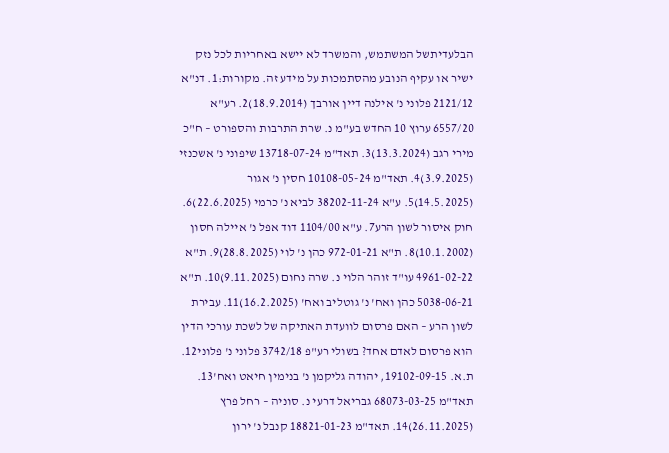הבלעדיתשל המשתמש, והמשרד לא יישא באחריות לכל נזק ישיר או עקיף הנובע מהסתמכות על מידע זה. מקורות:1. דנ"א 2121/12 פלוני נ' אילנה דיין אורבך (18.9.2014)2. רע"א 6557/20 ערוץ 10 החדש בע"מ נ. שרת התרבות והספורט – ח"כ מירי רגב (13.3.2024)3. תאד"מ 13718-07-24 שיפוני נ' אשכנזי (3.9.2025)4. תאד"מ 10108-05-24 חסין נ' אגור (14.5.2025)5. ע"א 38202-11-24 לביא נ' כרמי (22.6.2025)6. חוק איסור לשון הרע7. ע"א 1104/00 דוד אפל נ' איילה חסון (10.1.2002)8. ת"א 972-01-21 כהן נ' לוי (28.8.2025)9. ת"א 4961-02-22 עו"ד זוהר הלוי נ. שרה נחום (9.11.2025)10. ת"א 5038-06-21 כהן ואח' נ' גוטליב ואח' (16.2.2025)11. עבירת לשון הרע – האם פרסום לוועדת האתיקה של לשכת עורכי הדין הוא פרסום לאדם אחד? בשולי רע"פ 3742/18 פלוני נ' פלוני12. ת.א. 19102-09-15, יהודה גליקמן נ' בנימין חיאט ואח'13. תאד"מ 68073-03-25 גבריאל דרעי נ. סוניה – רחל פרץ (26.11.2025)14. תאד"מ 18821-01-23 קנבל נ' ירון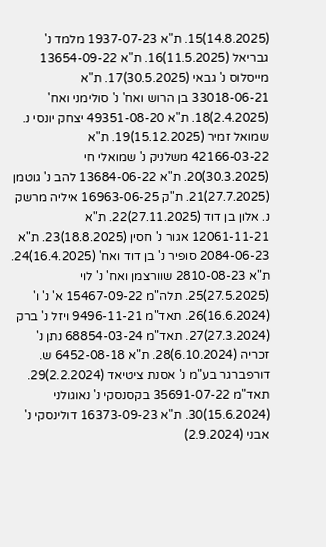(14.8.2025)15. ת"א 1937-07-23 מלמד נ' גבריאל (11.5.2025)16. ת"א 13654-09-22 מייסלוס נ' גבאי (30.5.2025)17. ת"א 33018-06-21 בן הרוש ואח' נ' סולימני ואח' (2.4.2025)18. ת"א 49351-08-20 יצחק יונסי נ. שמואל זמיר (15.12.2025)19. ת"א 42166-03-22 משלניק נ' שמואלי חי (30.3.2025)20. ת"א 13684-06-22 להב נ' גוטמן (27.7.2025)21. ת"ק 16963-06-25 איליה מרשק נ. אלון בן דוד (27.11.2025)22. ת"א 12061-11-21 אגור נ' חסין (18.8.2025)23. ת"א 2084-06-23 סופיר נ' בן דוד ואח' (16.4.2025)24. ת"א 2810-08-23 שוורצמן ואח' נ' לוי (27.5.2025)25. תלה"מ 15467-09-22 א' נ' ו' (16.6.2024)26. תאד"מ 9496-11-21 ויזל נ' ברק (27.3.2024)27. תאד"מ 68854-03-24 נתן נ' זכריה (6.10.2024)28. ת"א 6452-08-18 ש. דורפברגר בע"מ נ' אסנת ציטיאד (2.2.2024)29. תאד"מ 35691-07-22 בקסנסקי נ' נאוגולני (15.6.2024)30. ת"א 16373-09-23 דולינסקי נ' אבני (2.9.2024)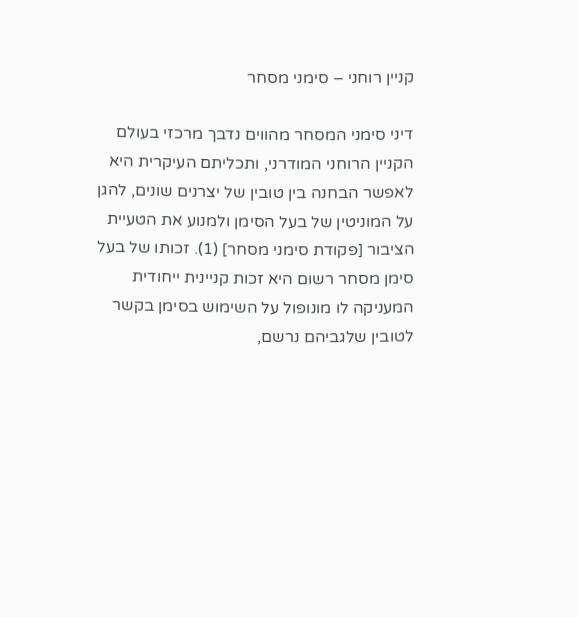קניין רוחני – סימני מסחר

דיני סימני המסחר מהווים נדבך מרכזי בעולם הקניין הרוחני המודרני, ותכליתם העיקרית היא לאפשר הבחנה בין טובין של יצרנים שונים, להגן על המוניטין של בעל הסימן ולמנוע את הטעיית הציבור [פקודת סימני מסחר] (1). זכותו של בעל סימן מסחר רשום היא זכות קניינית ייחודית המעניקה לו מונופול על השימוש בסימן בקשר לטובין שלגביהם נרשם,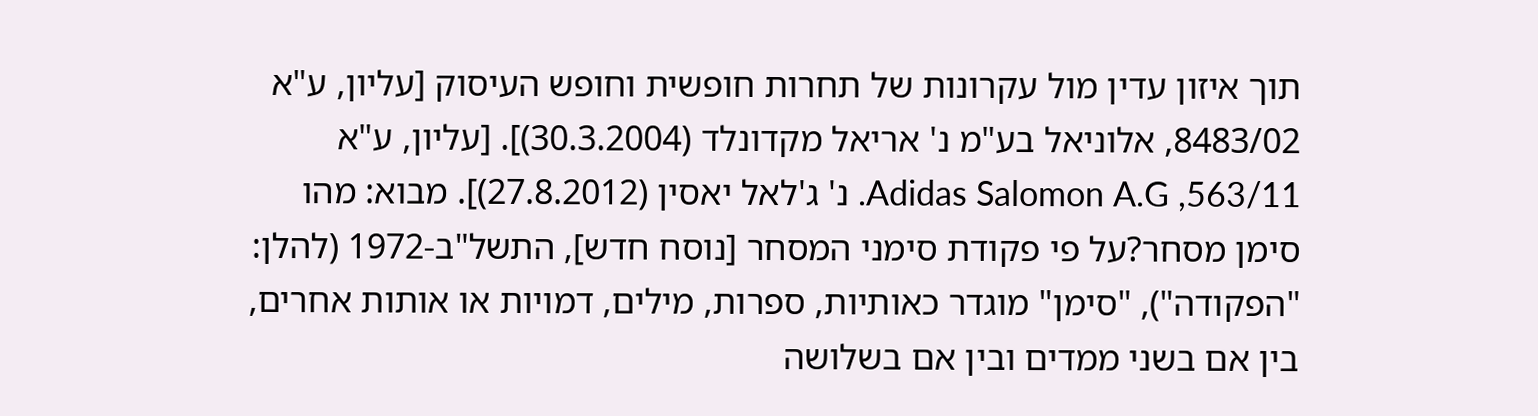תוך איזון עדין מול עקרונות של תחרות חופשית וחופש העיסוק [עליון, ע"א 8483/02, אלוניאל בע"מ נ' אריאל מקדונלד (30.3.2004)]. [עליון, ע"א 563/11, Adidas Salomon A.G. נ' ג'לאל יאסין (27.8.2012)]. מבוא: מהו סימן מסחר?על פי פקודת סימני המסחר [נוסח חדש], התשל"ב-1972 (להלן: "הפקודה"), "סימן" מוגדר כאותיות, ספרות, מילים, דמויות או אותות אחרים, בין אם בשני ממדים ובין אם בשלושה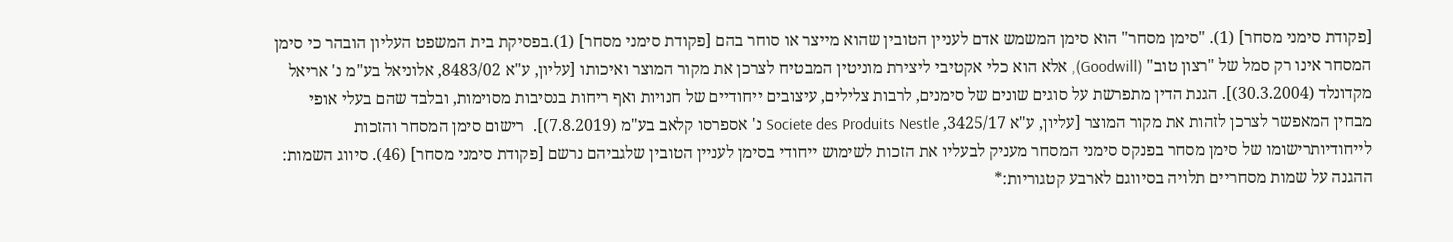[פקודת סימני מסחר] (1). "סימן מסחר" הוא סימן המשמש אדם לעניין הטובין שהוא מייצר או סוחר בהם [פקודת סימני מסחר] (1).בפסיקת בית המשפט העליון הובהר כי סימן המסחר אינו רק סמל של "רצון טוב" (Goodwill), אלא הוא כלי אקטיבי ליצירת מוניטין המבטיח לצרכן את מקור המוצר ואיכותו [עליון, ע"א 8483/02, אלוניאל בע"מ נ' אריאל מקדונלד (30.3.2004)]. הגנת הדין מתפרשת על סוגים שונים של סימנים, לרבות צלילים, עיצובים ייחודיים של חנויות ואף ריחות בנסיבות מסוימות, ובלבד שהם בעלי אופי מבחין המאפשר לצרכן לזהות את מקור המוצר [עליון, ע"א 3425/17, Societe des Produits Nestle נ' אספרסו קלאב בע"מ (7.8.2019)].  רישום סימן המסחר והזכות לייחודיותרישומו של סימן מסחר בפנקס סימני המסחר מעניק לבעליו את הזכות לשימוש ייחודי בסימן לעניין הטובין שלגביהם נרשם [פקודת סימני מסחר] (46). סיווג השמות: ההגנה על שמות מסחריים תלויה בסיווגם לארבע קטגוריות:*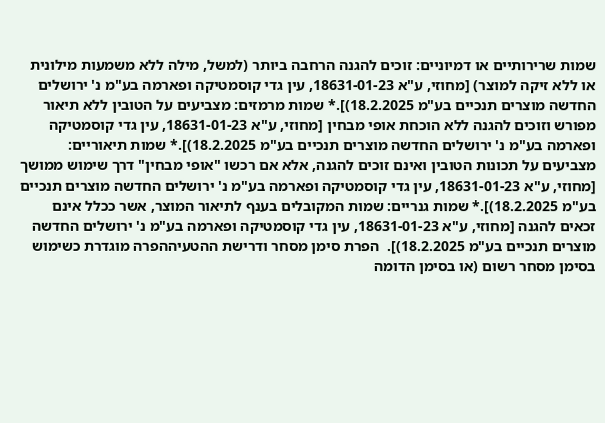שמות שרירותיים או דמיוניים: זוכים להגנה הרחבה ביותר (למשל, מילה ללא משמעות מילונית או ללא זיקה למוצר) [מחוזי, ע"א 18631-01-23, עין גדי קוסמטיקה ופארמה בע"מ נ' ירושלים החדשה מוצרים תנכיים בע"מ 18.2.2025)].* שמות מרמזים: מצביעים על הטובין ללא תיאור מפורש וזוכים להגנה ללא הוכחת אופי מבחין [מחוזי, ע"א 18631-01-23, עין גדי קוסמטיקה ופארמה בע"מ נ' ירושלים החדשה מוצרים תנכיים בע"מ 18.2.2025)].* שמות תיאוריים: מצביעים על תכונות הטובין ואינם זוכים להגנה, אלא אם רכשו "אופי מבחין" דרך שימוש ממושך [מחוזי, ע"א 18631-01-23, עין גדי קוסמטיקה ופארמה בע"מ נ' ירושלים החדשה מוצרים תנכיים בע"מ 18.2.2025)].* שמות גנריים: שמות המקובלים בענף לתיאור המוצר, אשר ככלל אינם זכאים להגנה [מחוזי, ע"א 18631-01-23, עין גדי קוסמטיקה ופארמה בע"מ נ' ירושלים החדשה מוצרים תנכיים בע"מ 18.2.2025)].  הפרת סימן מסחר ודרישת ההטעיההפרה מוגדרת כשימוש בסימן מסחר רשום (או בסימן הדומה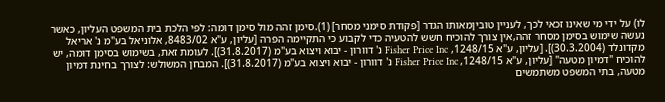לו) על ידי מי שאינו זכאי לכך, לעניין טוביןמאותו הגדר [פקודת סימני מסחר] (1).סימן זהה מול סימן דומה: לפי הלכת בית המשפט העליון, כאשר נעשה שימוש בסימן מסחר זהה,אין צורך להוכיח חשש להטעיה כדי לקבוע כי התקיימה הפרה [עליון, ע"א 8483/02, אלוניאל בע"מ נ' אריאל מקדונלד (30.3.2004)]. [עליון, ע"א 1248/15, Fisher Price Inc נ' דוורון - יבוא ויצוא בע"מ (31.8.2017)]. לעומת זאת, בשימוש בסימן דומה, יש להוכיח "דמיון מטעה" [עליון, ע"א 1248/15, Fisher Price Inc נ' דוורון - יבוא ויצוא בע"מ (31.8.2017)]. המבחן המשולש: לצורך בחינת דמיון מטעה, בתי המשפט משתמשים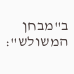ב"מבחן המשולש":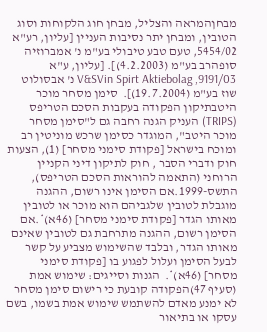מבחןהמראה והצליל, מבחן חוג הלקוחות וסוג הטובין, ומבחן יתר נסיבות העניין [עליון, רע"א 5454/02, טעם טבע טיבולי בע"מ נ' אמברוזיה סופהרב בע"מ (4.2.2003)]. [עליון, ע"א 9191/03, V&SVin Spirt Aktiebolag נ' אבסולוט שוז בע"מ (19.7.2004)].  סימן מסחר מוכר היטבתיקון הפקודה בעקבות הסכם הטריפס (TRIPS) העניק הגנה רחבה גם ל"סימן מסחר מוכר היטב", המוגדר כסימן שרכש מוניטין רב ומוכח בישראל [פקודת סימני מסחר] (1), הצעות חוק ודברי הסבר , חוק לתיקון דיני הקניין הרוחני (התאמה להוראות הסכם הטריפס), התשס-1999.אם הסימן אינו רשום, ההגנה מוגבלת לטובין שלגביהם הוא מוכר או לטובין מאותו הגדר [פקודת סימני מסחר] (46א)*.אם הסימן רשום, ההגנה מתרחבת גם לטובין שאינם מאותו הגדר, ובלבד שהשימוש מצביע על קשר לבעל הסימן ועלול לפגוע בו [פקודת סימני מסחר] (46א)*.  הגנות וסייגים: שימוש אמת (סעיף 47)הפקודה קובעת כי רישום סימן מסחר לא ימנע מאדם להשתמש שימוש אמת בשמו, בשם עסקו או בתיאור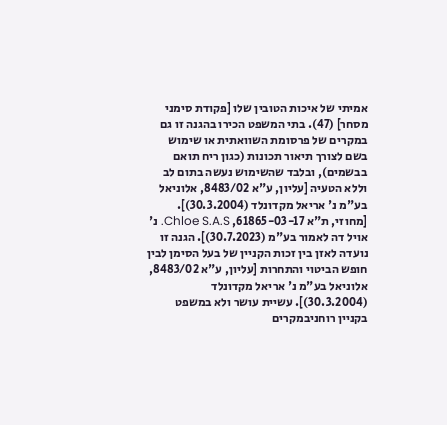אמיתי של איכות הטובין שלו [פקודת סימני מסחר] (47). בתי המשפט הכירו בהגנה זו גם במקרים של פרסומת השוואתית או שימוש בשם לצורך תיאור תכונות (כגון ריח תואם בבשמים), ובלבד שהשימוש נעשה בתום לב וללא הטעיה [עליון, ע"א 8483/02, אלוניאל בע"מ נ' אריאל מקדונלד (30.3.2004)]. [מחוזי, ת"א 61865-03-17, Chloe S.A.S. נ' אויל דה לאמור בע"מ (30.7.2023)]. הגנה זו נועדה לאזן בין זכות הקניין של בעל הסימן לבין חופש הביטוי והתחרות [עליון, ע"א 8483/02, אלוניאל בע"מ נ' אריאל מקדונלד (30.3.2004)]. עשיית עושר ולא במשפט בקניין רוחניבמקרים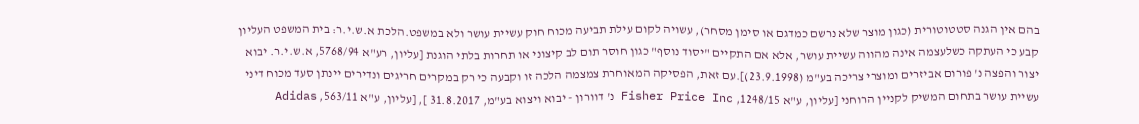בהם אין הגנה סטטוטורית (כגון מוצר שלא נרשם כמדגם או סימן מסחר), עשויה לקום עילת תביעה מכוח חוק עשיית עושר ולא במשפט.הלכת א.ש.י.ר: בית המשפט העליון קבע כי העתקה כשלעצמה אינה מהווה עשיית עושר, אלא אם התקיים "יסוד נוסף" כגון חוסר תום לב קיצוני או תחרות בלתי הוגנת [עליון, רע"א 5768/94, א.ש.י.ר. יבוא יצור והפצה נ' פורום אביזרים ומוצרי צריכה בע"מ (23.9.1998)].עם זאת, הפסיקה המאוחרת צמצמה הלכה זו וקבעה כי רק במקרים חריגים ונדירים יינתן סעד מכוח דיני עשיית עושר בתחום המשיק לקניין הרוחני [עליון, ע"א 1248/15, Fisher Price Inc נ' דוורון - יבוא ויצוא בע"מ, 31.8.2017 ], [עליון, ע"א 563/11, Adidas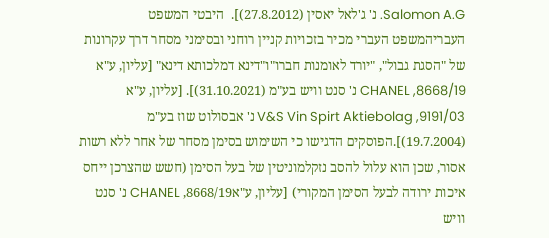Salomon A.G. נ' ג'לאל יאסין (27.8.2012)].  היבטי המשפט העבריהמשפט העברי מכיר בזכויות קניין רוחני ובסימני מסחר דרך עקרונות של "הסגת גבול", "יורד לאומנות חברו"ו"דינא דמלכותא דינא" [עליון, ע"א 8668/19, CHANEL נ' סנט וויש בע"מ (31.10.2021)]. [עליון, ע"א 9191/03, V&S Vin Spirt Aktiebolag נ' אבסולוט שוז בע"מ (19.7.2004)].הפוסקים הדגישו כי השימוש בסימן מסחר של אחר ללא רשות אסור, שכן הוא עלול להסב נזקלמוניטין של בעל הסימן (חשש שהצרכן ייחס איכות ירודה לבעל הסימן המקורי) [עליון, ע"א8668/19, CHANEL נ' סנט וויש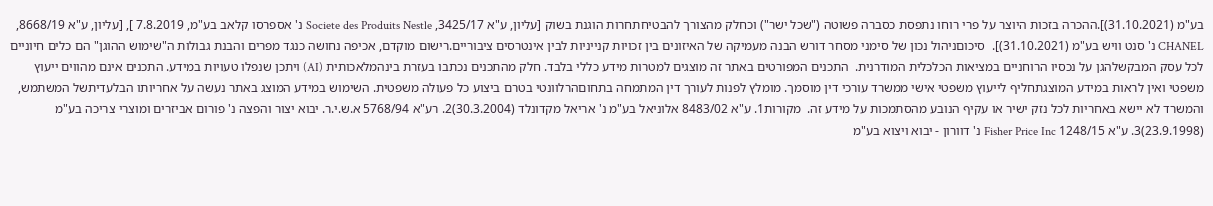בע"מ (31.10.2021)].ההכרה בזכות היוצר על פרי רוחו נתפסת כסברה פשוטה ("שכל ישר") וכחלק מהצורך להבטיחתחרות הוגנת בשוק [עליון, ע"א 3425/17, Societe des Produits Nestle נ' אספרסו קלאב בע"מ, 7.8.2019 ], [עליון, ע"א 8668/19, CHANEL נ' סנט וויש בע"מ (31.10.2021)].  סיכוםניהול נכון של סימני מסחר דורש הבנה מעמיקה של האיזונים בין זכויות קנייניות לבין אינטרסים ציבוריים.רישום מוקדם, אכיפה נחושה כנגד מפרים והבנת גבולות ה"שימוש ההוגן" הם כלים חיוניים לכל עסק המבקשלהגן על נכסיו הרוחניים במציאות הכלכלית המודרנית.  התכנים המפורטים באתר זה מוצגים למטרות מידע כללי בלבד. חלק מהתכנים נכתבו בעזרת בינהמלאכותית (AI) ויתכן שנפלו טעויות במידע. התכנים אינם מהווים ייעוץ משפטי ואין לראות במידע המוצגתחליף לייעוץ משפטי אישי ממשרד עורכי דין מוסמך. מומלץ לפנות לעורך דין המתמחה בתחוםהרלוונטי בטרם ביצוע כל פעולה משפטית. השימוש במידע המוצג באתר נעשה על אחריותו הבלעדיתשל המשתמש, והמשרד לא יישא באחריות לכל נזק ישיר או עקיף הנובע מהסתמכות על מידע זה.  מקורות1. ע"א 8483/02 אלוניאל בע"מ נ' אריאל מקדונלד (30.3.2004)2. רע"א 5768/94 א.ש.י.ר. יבוא יצור והפצה נ' פורום אביזרים ומוצרי צריכה בע"מ (23.9.1998)3. ע"א 1248/15 Fisher Price Inc נ' דוורון - יבוא ויצוא בע"מ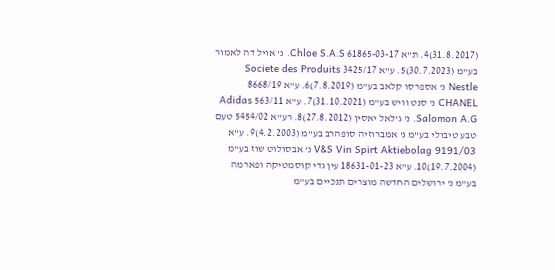(31.8.2017)4. ת"א 61865-03-17 Chloe S.A.S. נ' אויל דה לאמור בע"מ (30.7.2023)5. ע"א 3425/17 Societe des Produits Nestle נ' אספרסו קלאב בע"מ (7.8.2019)6. ע"א 8668/19 CHANEL נ' סנט וויש בע"מ (31.10.2021)7. ע"א 563/11 Adidas Salomon A.G. נ' ג'לאל יאסין (27.8.2012)8. רע"א 5454/02 טעם טבע טיבולי בע"מ נ' אמברוזיה סופהרב בע"מ (4.2.2003)9. ע"א 9191/03 V&S Vin Spirt Aktiebolag נ' אבסולוט שוז בע"מ (19.7.2004)10. ע"א 18631-01-23 עין גדי קוסמטיקה ופארמה בע"מ נ' ירושלים החדשה מוצרים תנכיים בע"מ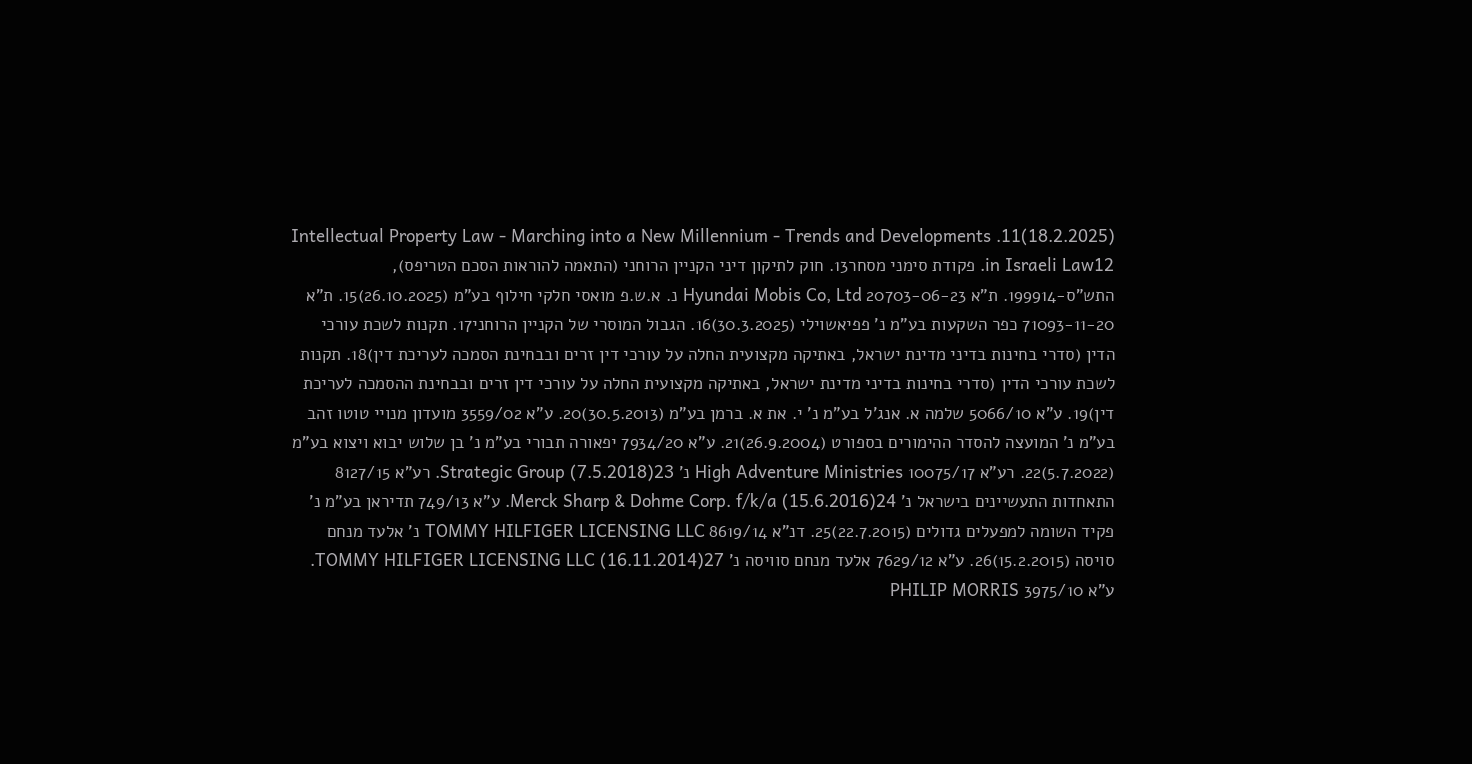(18.2.2025)11. Intellectual Property Law - Marching into a New Millennium - Trends and Developments in Israeli Law12. פקודת סימני מסחר13. חוק לתיקון דיני הקניין הרוחני (התאמה להוראות הסכם הטריפס), התש"ס-199914. ת"א 20703-06-23 Hyundai Mobis Co, Ltd נ. א.ש.פ מואסי חלקי חילוף בע"מ (26.10.2025)15. ת"א 71093-11-20 כפר השקעות בע"מ נ' פפיאשוילי (30.3.2025)16. הגבול המוסרי של הקניין הרוחני17. תקנות לשכת עורכי הדין (סדרי בחינות בדיני מדינת ישראל, באתיקה מקצועית החלה על עורכי דין זרים ובבחינת הסמכה לעריכת דין)18. תקנות לשכת עורכי הדין (סדרי בחינות בדיני מדינת ישראל, באתיקה מקצועית החלה על עורכי דין זרים ובבחינת ההסמכה לעריכת דין)19. ע"א 5066/10 שלמה א. אנג'ל בע"מ נ' י. את א. ברמן בע"מ (30.5.2013)20. ע"א 3559/02 מועדון מנויי טוטו זהב בע"מ נ' המועצה להסדר ההימורים בספורט (26.9.2004)21. ע"א 7934/20 יפאורה תבורי בע"מ נ' בן שלוש יבוא ויצוא בע"מ (5.7.2022)22. רע"א 10075/17 High Adventure Ministries נ' Strategic Group (7.5.2018)23. רע"א 8127/15 התאחדות התעשיינים בישראל נ' Merck Sharp & Dohme Corp. f/k/a (15.6.2016)24. ע"א 749/13 תדיראן בע"מ נ' פקיד השומה למפעלים גדולים (22.7.2015)25. דנ"א 8619/14 TOMMY HILFIGER LICENSING LLC נ' אלעד מנחם סויסה (15.2.2015)26. ע"א 7629/12 אלעד מנחם סוויסה נ' TOMMY HILFIGER LICENSING LLC (16.11.2014)27. ע"א 3975/10 PHILIP MORRIS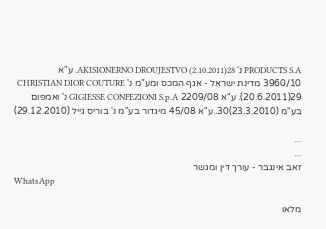PRODUCTS S.A נ' AKISIONERNO DROUJESTVO (2.10.2011)28. ע"א 3960/10 מדינת ישראל - אגף המכס ומע"מ נ' CHRISTIAN DIOR COUTURE (20.6.2011)29. ע"א 2209/08 GIGIESSE CONFEZIONI S.p.A נ' ואמפום בע"מ (23.3.2010)30. ע"א 45/08 מיגדור בע"מ נ' בוריס גייל (29.12.2010)

...
...
זאב אינגבר - עורך דין ומגשר
WhatsApp

מלאו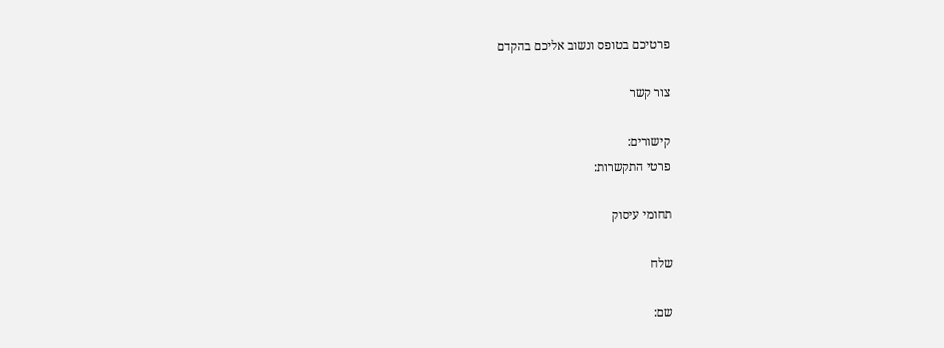פרטיכם בטופס ונשוב אליכם בהקדם

צור קשר

קישורים:
פרטי התקשרות:

תחומי עיסוק

שלח

שם: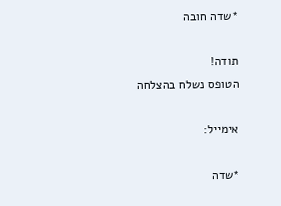*שדה חובה

תודה!
הטופס נשלח בהצלחה

אימייל:

*שדה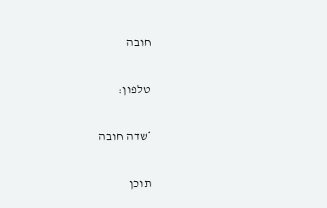חובה

טלפון:

*שדה חובה

תוכן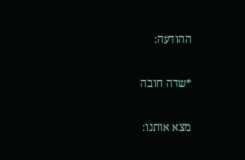ההודעה:

*שדה חובה

מצא אותנו: